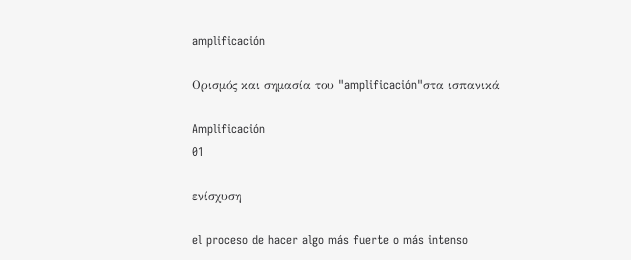amplificación

Ορισμός και σημασία του "amplificación"στα ισπανικά

Amplificación
01

ενίσχυση

el proceso de hacer algo más fuerte o más intenso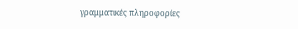γραμματικές πληροφορίες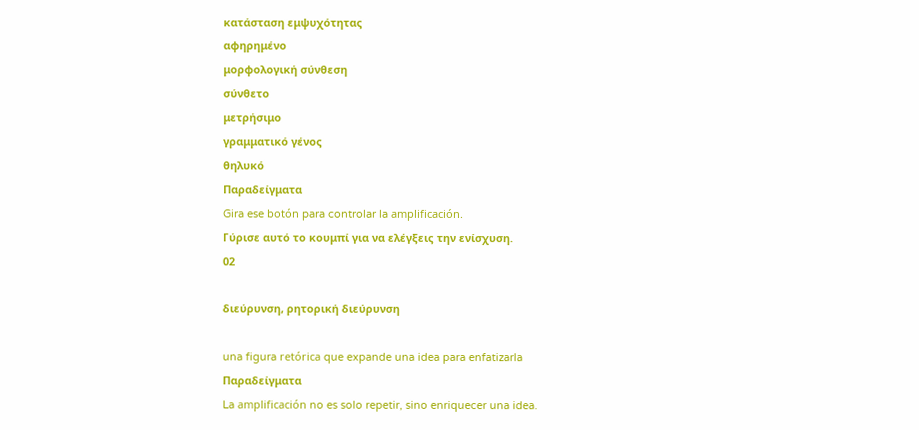κατάσταση εμψυχότητας
αφηρημένο
μορφολογική σύνθεση
σύνθετο
μετρήσιμο
γραμματικό γένος
θηλυκό
Παραδείγματα
Gira ese botón para controlar la amplificación.
Γύρισε αυτό το κουμπί για να ελέγξεις την ενίσχυση.
02

διεύρυνση, ρητορική διεύρυνση

una figura retórica que expande una idea para enfatizarla
Παραδείγματα
La amplificación no es solo repetir, sino enriquecer una idea.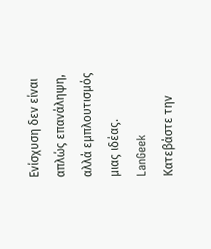Ενίσχυση δεν είναι απλώς επανάληψη, αλλά εμπλουτισμός μιας ιδέας.
LanGeek
Κατεβάστε την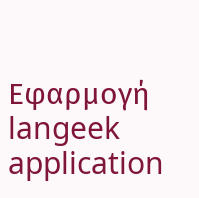Εφαρμογή
langeek application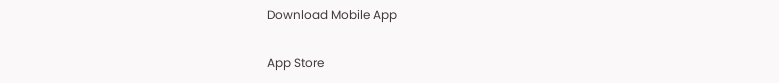Download Mobile App

App Store